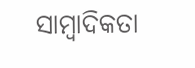ସାମ୍ବାଦିକତା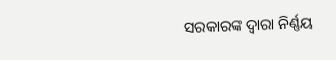ସରକାରଙ୍କ ଦ୍ୱାରା ନିର୍ଣ୍ଣୟ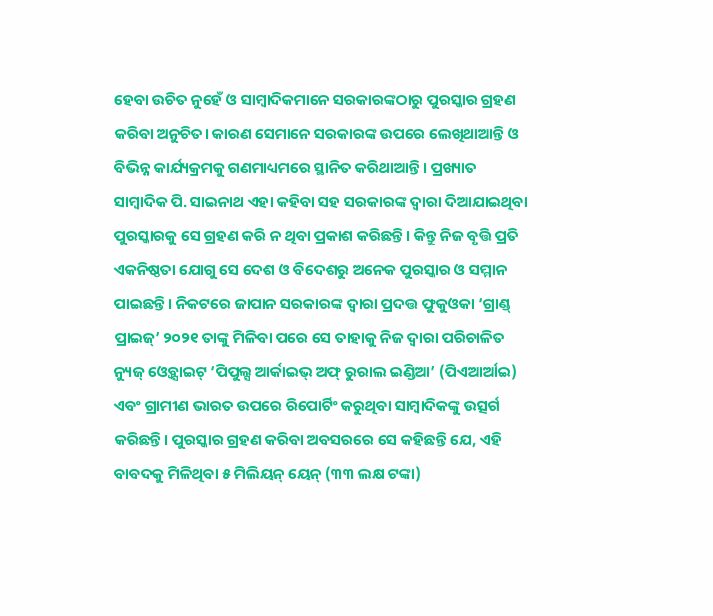ହେବା ଉଚିତ ନୁହେଁ ଓ ସାମ୍ବାଦିକମାନେ ସରକାରଙ୍କଠାରୁ ପୁରସ୍କାର ଗ୍ରହଣ କରିବା ଅନୁଚିତ। କାରଣ ସେମାନେ ସରକାରଙ୍କ ଉପରେ ଲେଖିଥାଆନ୍ତି ଓ ବିଭିନ୍ନ କାର୍ଯ୍ୟକ୍ରମକୁ ଗଣମାଧ୍ୟମରେ ସ୍ଥାନିତ କରିଥାଆନ୍ତି। ପ୍ରଖ୍ୟାତ ସାମ୍ବାଦିକ ପି. ସାଇନାଥ ଏହା କହିବା ସହ ସରକାରଙ୍କ ଦ୍ୱାରା ଦିଆଯାଇଥିବା ପୁରସ୍କାରକୁ ସେ ଗ୍ରହଣ କରି ନ ଥିବା ପ୍ରକାଶ କରିଛନ୍ତି। କିନ୍ତୁ ନିଜ ବୃତ୍ତି ପ୍ରତି ଏକନିଷ୍ଠତା ଯୋଗୁ ସେ ଦେଶ ଓ ବିଦେଶରୁ ଅନେକ ପୁରସ୍କାର ଓ ସମ୍ମାନ ପାଇଛନ୍ତି। ନିକଟରେ ଜାପାନ ସରକାରଙ୍କ ଦ୍ୱାରା ପ୍ରଦତ୍ତ ଫୁକୁଓକା ‘ଗ୍ରାଣ୍ଡ୍ ପ୍ରାଇଜ୍’ ୨୦୨୧ ତାଙ୍କୁ ମିଳିବା ପରେ ସେ ତାହାକୁ ନିଜ ଦ୍ୱାରା ପରିଚାଳିତ ନ୍ୟୁଜ୍ ଓ୍ବେବ୍ସାଇଟ୍ ‘ପିପୁଲ୍ସ ଆର୍କାଇଭ୍ ଅଫ୍ ରୁରାଲ ଇଣ୍ଡିଆ’ (ପିଏଆର୍ଆଇ) ଏବଂ ଗ୍ରାମୀଣ ଭାରତ ଉପରେ ରିପୋର୍ଟିଂ କରୁଥିବା ସାମ୍ବାଦିକଙ୍କୁ ଉତ୍ସର୍ଗ କରିଛନ୍ତି। ପୁରସ୍କାର ଗ୍ରହଣ କରିବା ଅବସରରେ ସେ କହିଛନ୍ତି ଯେ, ଏହି ବାବଦକୁ ମିଳିଥିବା ୫ ମିଲିୟନ୍ ୟେନ୍ (୩୩ ଲକ୍ଷ ଟଙ୍କା)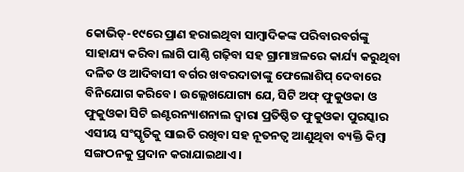କୋଭିଡ୍-୧୯ରେ ପ୍ରାଣ ହରାଇଥିବା ସାମ୍ବାଦିକଙ୍କ ପରିବାରବର୍ଗଙ୍କୁ ସାହାଯ୍ୟ କରିବା ଲାଗି ପାଣ୍ଠି ଗଢ଼ିବା ସହ ଗ୍ରାମାଞ୍ଚଳରେ କାର୍ଯ୍ୟ କରୁଥିବା ଦଳିତ ଓ ଆଦିବାସୀ ବର୍ଗର ଖବରଦାତାଙ୍କୁ ଫେଲୋଶିପ୍ ଦେବାରେ ବିନିଯୋଗ କରିବେ। ଉଲ୍ଲେଖଯୋଗ୍ୟ ଯେ, ସିଟି ଅଫ୍ ଫୁକୁଓକା ଓ ଫୁକୁଓକା ସିଟି ଇଣ୍ଟରନ୍ୟାଶନାଲ ଦ୍ୱାରା ପ୍ରତିଷ୍ଠିତ ଫୁକୁଓକା ପୁରସ୍କାର ଏସୀୟ ସଂସ୍କୃତିକୁ ସାଇତି ରଖିବା ସହ ନୂତନତ୍ୱ ଆଣୁଥିବା ବ୍ୟକ୍ତି କିମ୍ବା ସଙ୍ଗଠନକୁ ପ୍ରଦାନ କରାଯାଇଥାଏ।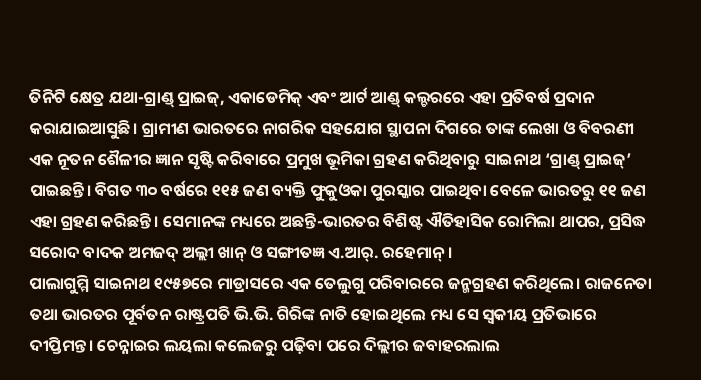ତିନିଟି କ୍ଷେତ୍ର ଯଥା-ଗ୍ରାଣ୍ଡ୍ ପ୍ରାଇଜ୍, ଏକାଡେମିକ୍ ଏବଂ ଆର୍ଟ ଆଣ୍ଡ୍ କଲ୍ଚରରେ ଏହା ପ୍ରତିବର୍ଷ ପ୍ରଦାନ କରାଯାଇଆସୁଛି। ଗ୍ରାମୀଣ ଭାରତରେ ନାଗରିକ ସହଯୋଗ ସ୍ଥାପନା ଦିଗରେ ତାଙ୍କ ଲେଖା ଓ ବିବରଣୀ ଏକ ନୂତନ ଶୈଳୀର ଜ୍ଞାନ ସୃଷ୍ଟି କରିବାରେ ପ୍ରମୁଖ ଭୂମିକା ଗ୍ରହଣ କରିଥିବାରୁ ସାଇନାଥ ‘ଗ୍ରାଣ୍ଡ୍ ପ୍ରାଇଜ୍’ ପାଇଛନ୍ତି। ବିଗତ ୩୦ ବର୍ଷରେ ୧୧୫ ଜଣ ବ୍ୟକ୍ତି ଫୁକୁଓକା ପୁରସ୍କାର ପାଇଥିବା ବେଳେ ଭାରତରୁ ୧୧ ଜଣ ଏହା ଗ୍ରହଣ କରିଛନ୍ତି। ସେମାନଙ୍କ ମଧ୍ୟରେ ଅଛନ୍ତି-ଭାରତର ବିଶିଷ୍ଟ ଐତିହାସିକ ରୋମିଲା ଥାପର, ପ୍ରସିଦ୍ଧ ସରୋଦ ବାଦକ ଅମଜଦ୍ ଅଲ୍ଲୀ ଖାନ୍ ଓ ସଙ୍ଗୀତଜ୍ଞ ଏ.ଆର୍. ରହେମାନ୍ ।
ପାଲାଗୁମ୍ମି ସାଇନାଥ ୧୯୫୭ରେ ମାଡ୍ରାସରେ ଏକ ତେଲୁଗୁ ପରିବାରରେ ଜନ୍ମଗ୍ରହଣ କରିଥିଲେ। ରାଜନେତା ତଥା ଭାରତର ପୂର୍ବତନ ରାଷ୍ଟ୍ରପତି ଭି.ଭି. ଗିରିଙ୍କ ନାତି ହୋଇଥିଲେ ମଧ୍ୟ ସେ ସ୍ବକୀୟ ପ୍ରତିଭାରେ ଦୀପ୍ତିମନ୍ତ। ଚେନ୍ନାଇର ଲୟଲା କଲେଜରୁ ପଢ଼ିବା ପରେ ଦିଲ୍ଲୀର ଜବାହରଲାଲ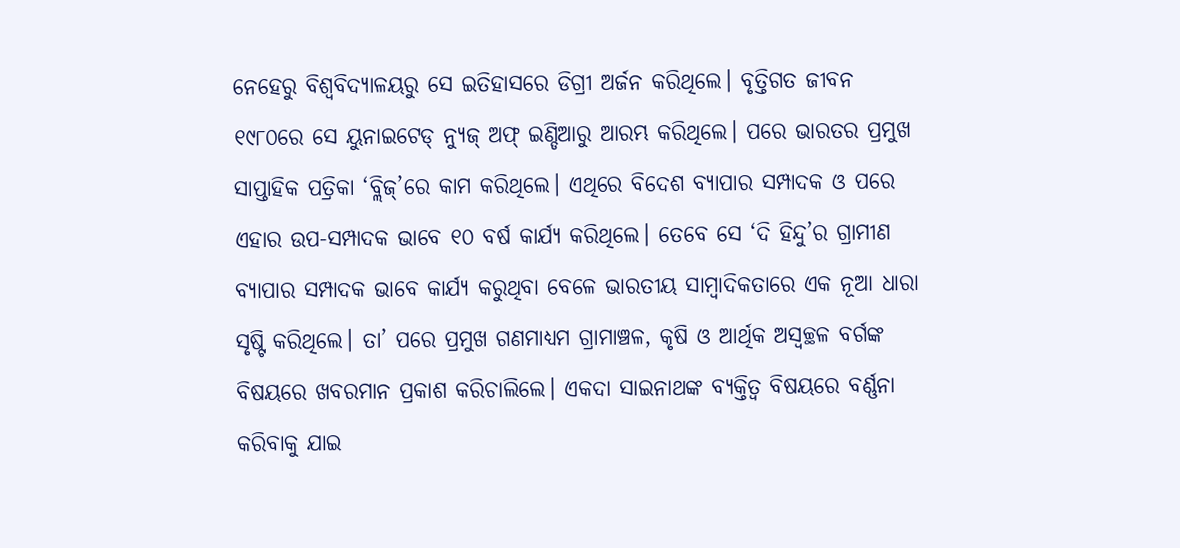ନେହେରୁ ବିଶ୍ୱବିଦ୍ୟାଳୟରୁ ସେ ଇତିହାସରେ ଡିଗ୍ରୀ ଅର୍ଜନ କରିଥିଲେ। ବୃତ୍ତିଗତ ଜୀବନ ୧୯୮୦ରେ ସେ ୟୁନାଇଟେଡ୍ ନ୍ୟୁଜ୍ ଅଫ୍ ଇଣ୍ଡିଆରୁ ଆରମ୍ଭ କରିଥିଲେ। ପରେ ଭାରତର ପ୍ରମୁଖ ସାପ୍ତାହିକ ପତ୍ରିକା ‘ବ୍ଲିଜ୍’ରେ କାମ କରିଥିଲେ। ଏଥିରେ ବିଦେଶ ବ୍ୟାପାର ସମ୍ପାଦକ ଓ ପରେ ଏହାର ଉପ-ସମ୍ପାଦକ ଭାବେ ୧୦ ବର୍ଷ କାର୍ଯ୍ୟ କରିଥିଲେ। ତେବେ ସେ ‘ଦି ହିନ୍ଦୁ’ର ଗ୍ରାମୀଣ ବ୍ୟାପାର ସମ୍ପାଦକ ଭାବେ କାର୍ଯ୍ୟ କରୁଥିବା ବେଳେ ଭାରତୀୟ ସାମ୍ବାଦିକତାରେ ଏକ ନୂଆ ଧାରା ସୃଷ୍ଟି କରିଥିଲେ। ତା’ ପରେ ପ୍ରମୁଖ ଗଣମାଧ୍ୟମ ଗ୍ରାମାଞ୍ଚଳ, କୃଷି ଓ ଆର୍ଥିକ ଅସ୍ବଚ୍ଛଳ ବର୍ଗଙ୍କ ବିଷୟରେ ଖବରମାନ ପ୍ରକାଶ କରିଚାଲିଲେ। ଏକଦା ସାଇନାଥଙ୍କ ବ୍ୟକ୍ତିତ୍ୱ ବିଷୟରେ ବର୍ଣ୍ଣନା କରିବାକୁ ଯାଇ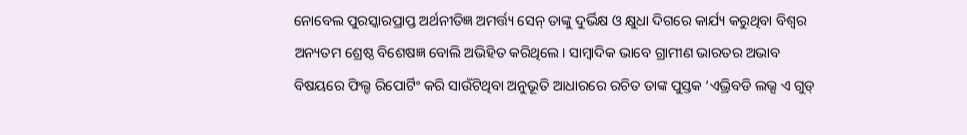ନୋବେଲ ପୁରସ୍କାରପ୍ରାପ୍ତ ଅର୍ଥନୀତିଜ୍ଞ ଅମର୍ତ୍ତ୍ୟ ସେନ୍ ତାଙ୍କୁ ଦୁର୍ଭିକ୍ଷ ଓ କ୍ଷୁଧା ଦିଗରେ କାର୍ଯ୍ୟ କରୁଥିବା ବିଶ୍ୱର ଅନ୍ୟତମ ଶ୍ରେଷ୍ଠ ବିଶେଷଜ୍ଞ ବୋଲି ଅଭିହିତ କରିଥିଲେ। ସାମ୍ବାଦିକ ଭାବେ ଗ୍ରାମୀଣ ଭାରତର ଅଭାବ ବିଷୟରେ ଫିଲ୍ଡ ରିପୋର୍ଟିଂ କରି ସାଉଁଟିଥିବା ଅନୁଭୂତି ଆଧାରରେ ରଚିତ ତାଙ୍କ ପୁସ୍ତକ ‘ଏଭ୍ରିବଡି ଲଭ୍ସ ଏ ଗୁଡ୍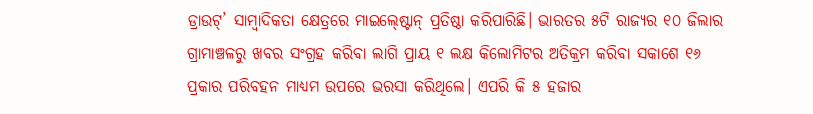ଡ୍ରାଉଟ୍’ ସାମ୍ବାଦିକତା କ୍ଷେତ୍ରରେ ମାଇଲ୍ଷ୍ଟୋନ୍ ପ୍ରତିଷ୍ଠା କରିପାରିଛି। ଭାରତର ୫ଟି ରାଜ୍ୟର ୧୦ ଜିଲାର ଗ୍ରାମାଞ୍ଚଳରୁ ଖବର ସଂଗ୍ରହ କରିବା ଲାଗି ପ୍ରାୟ ୧ ଲକ୍ଷ କିଲୋମିଟର ଅତିକ୍ରମ କରିବା ସକାଶେ ୧୬ ପ୍ରକାର ପରିବହନ ମାଧ୍ୟମ ଉପରେ ଭରସା କରିଥିଲେ। ଏପରି କି ୫ ହଜାର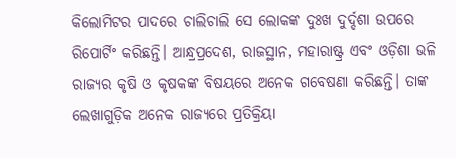କିଲୋମିଟର ପାଦରେ ଚାଲିଚାଲି ସେ ଲୋକଙ୍କ ଦୁଃଖ ଦୁର୍ଦ୍ଦଶା ଉପରେ ରିପୋର୍ଟିଂ କରିଛନ୍ତି। ଆନ୍ଧ୍ରପ୍ରଦେଶ, ରାଜସ୍ଥାନ, ମହାରାଷ୍ଟ୍ର ଏବଂ ଓଡ଼ିଶା ଭଳି ରାଜ୍ୟର କୃଷି ଓ କୃଷକଙ୍କ ବିଷୟରେ ଅନେକ ଗବେଷଣା କରିଛନ୍ତି। ତାଙ୍କ ଲେଖାଗୁଡ଼ିକ ଅନେକ ରାଜ୍ୟରେ ପ୍ରତିକ୍ରିୟା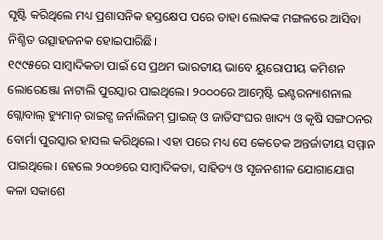ସୃଷ୍ଟି କରିଥିଲେ ମଧ୍ୟ ପ୍ରଶାସନିକ ହସ୍ତକ୍ଷେପ ପରେ ତାହା ଲୋକଙ୍କ ମଙ୍ଗଳରେ ଆସିବା ନିଶ୍ଚିତ ଉତ୍ସାହଜନକ ହୋଇପାରିଛି।
୧୯୯୫ରେ ସାମ୍ବାଦିକତା ପାଇଁ ସେ ପ୍ରଥମ ଭାରତୀୟ ଭାବେ ୟୁରୋପୀୟ କମିଶନ ଲୋରେଞ୍ଜୋ ନାଟାଲି ପୁରସ୍କାର ପାଇଥିଲେ। ୨୦୦୦ରେ ଆମ୍ନେଷ୍ଟି ଇଣ୍ଟରନ୍ୟାଶନାଲ ଗ୍ଲୋବାଲ୍ ହ୍ୟୁମାନ୍ ରାଇଟ୍ସ ଜର୍ନାଲିଜମ୍ ପ୍ରାଇଜ୍ ଓ ଜାତିସଂଘର ଖାଦ୍ୟ ଓ କୃଷି ସଙ୍ଗଠନର ବୋର୍ମା ପୁରସ୍କାର ହାସଲ କରିଥିଲେ। ଏହା ପରେ ମଧ୍ୟ ସେ କେତେକ ଅନ୍ତର୍ଜାତୀୟ ସମ୍ମାନ ପାଇଥିଲେ। ହେଲେ ୨୦୦୭ରେ ସାମ୍ବାଦିକତା, ସାହିତ୍ୟ ଓ ସୃଜନଶୀଳ ଯୋଗାଯୋଗ କଳା ସକାଶେ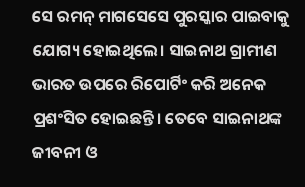ସେ ରମନ୍ ମାଗସେସେ ପୁରସ୍କାର ପାଇବାକୁ ଯୋଗ୍ୟ ହୋଇଥିଲେ। ସାଇନାଥ ଗ୍ରାମୀଣ ଭାରତ ଉପରେ ରିପୋର୍ଟିଂ କରି ଅନେକ ପ୍ରଶଂସିତ ହୋଇଛନ୍ତି। ତେବେ ସାଇନାଥଙ୍କ ଜୀବନୀ ଓ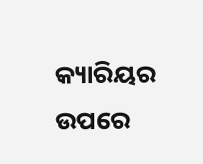କ୍ୟାରିୟର ଉପରେ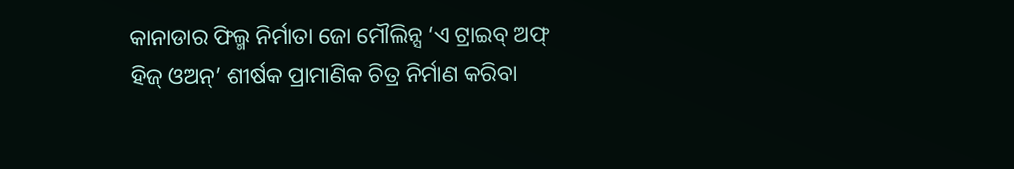କାନାଡାର ଫିଲ୍ମ ନିର୍ମାତା ଜୋ ମୌଲିନ୍ସ ‘ଏ ଟ୍ରାଇବ୍ ଅଫ୍ ହିଜ୍ ଓଅନ୍’ ଶୀର୍ଷକ ପ୍ରାମାଣିକ ଚିତ୍ର ନିର୍ମାଣ କରିବା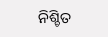ନିଶ୍ଚିତ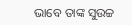ଭାବେ ତାଙ୍କ ସୁଉଚ୍ଚ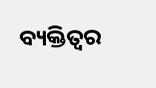ବ୍ୟକ୍ତିତ୍ୱର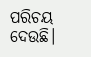ପରିଚୟ ଦେଉଛି।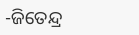-ଜିତେନ୍ଦ୍ର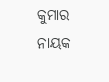କୁମାର ନାୟକ